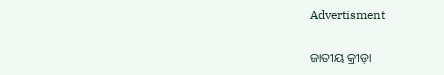Advertisment

ଜାତୀୟ କ୍ରୀଡ଼ା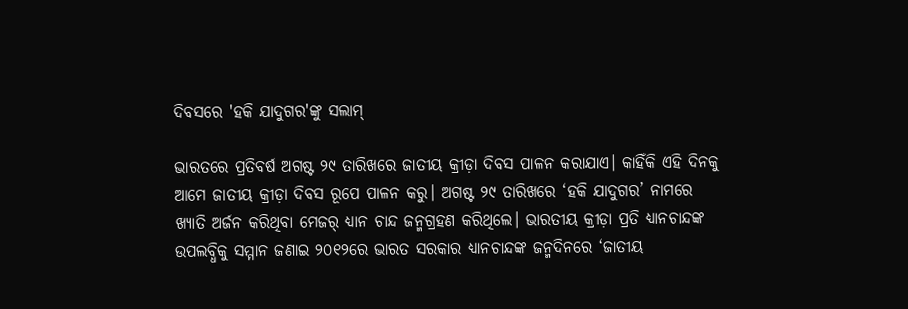ଦିବସରେ 'ହକି ଯାଦୁଗର'ଙ୍କୁ ସଲାମ୍

ଭାରତରେ ପ୍ରତିବର୍ଷ ଅଗଷ୍ଟ ୨୯ ତାରିଖରେ ଜାତୀୟ କ୍ରୀଡ଼ା ଦିବସ ପାଳନ କରାଯାଏ। କାହିଁକି ଏହି ଦିନକୁ ଆମେ ଜାତୀୟ କ୍ରୀଡ଼ା ଦିବସ ରୂପେ ପାଳନ କରୁ। ଅଗଷ୍ଟ ୨୯ ତାରିଖରେ ‘ହକି ଯାଦୁଗର’ ନାମରେ ଖ୍ୟାତି ଅର୍ଜନ କରିଥିବା ମେଜର୍ ଧ୍ୟାନ ଚାନ୍ଦ ଜନ୍ମଗ୍ରହଣ କରିଥିଲେ। ଭାରତୀୟ କ୍ରୀଡ଼ା ପ୍ରତି ଧ୍ୟାନଚାନ୍ଦଙ୍କ ଉପଲବ୍ଧିକୁ ସମ୍ମାନ ଜଣାଇ ୨୦୧୨ରେ ଭାରତ ସରକାର ଧ୍ୟାନଚାନ୍ଦଙ୍କ ଜନ୍ମଦିନରେ ‘ଜାତୀୟ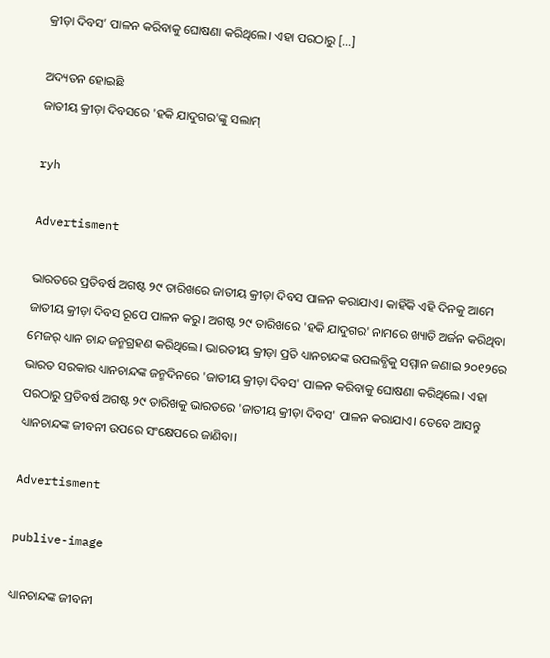କ୍ରୀଡ଼ା ଦିବସ’ ପାଳନ କରିବାକୁ ଘୋଷଣା କରିଥିଲେ। ଏହା ପରଠାରୁ […]

ଅଦ୍ୟତନ ହୋଇଛି
ଜାତୀୟ କ୍ରୀଡ଼ା ଦିବସରେ 'ହକି ଯାଦୁଗର'ଙ୍କୁ ସଲାମ୍

ryh

Advertisment

ଭାରତରେ ପ୍ରତିବର୍ଷ ଅଗଷ୍ଟ ୨୯ ତାରିଖରେ ଜାତୀୟ କ୍ରୀଡ଼ା ଦିବସ ପାଳନ କରାଯାଏ। କାହିଁକି ଏହି ଦିନକୁ ଆମେ ଜାତୀୟ କ୍ରୀଡ଼ା ଦିବସ ରୂପେ ପାଳନ କରୁ। ଅଗଷ୍ଟ ୨୯ ତାରିଖରେ 'ହକି ଯାଦୁଗର' ନାମରେ ଖ୍ୟାତି ଅର୍ଜନ କରିଥିବା ମେଜର୍ ଧ୍ୟାନ ଚାନ୍ଦ ଜନ୍ମଗ୍ରହଣ କରିଥିଲେ। ଭାରତୀୟ କ୍ରୀଡ଼ା ପ୍ରତି ଧ୍ୟାନଚାନ୍ଦଙ୍କ ଉପଲବ୍ଧିକୁ ସମ୍ମାନ ଜଣାଇ ୨୦୧୨ରେ ଭାରତ ସରକାର ଧ୍ୟାନଚାନ୍ଦଙ୍କ ଜନ୍ମଦିନରେ 'ଜାତୀୟ କ୍ରୀଡ଼ା ଦିବସ' ପାଳନ କରିବାକୁ ଘୋଷଣା କରିଥିଲେ। ଏହା ପରଠାରୁ ପ୍ରତିବର୍ଷ ଅଗଷ୍ଟ ୨୯ ତାରିଖକୁ ଭାରତରେ 'ଜାତୀୟ କ୍ରୀଡ଼ା ଦିବସ' ପାଳନ କରାଯାଏ। ତେବେ ଆସନ୍ତୁ ଧ୍ୟାନଚାନ୍ଦଙ୍କ ଜୀବନୀ ଉପରେ ସଂକ୍ଷେପରେ ଜାଣିବା।

Advertisment

publive-image

ଧ୍ୟାନଚାନ୍ଦଙ୍କ ଜୀବନୀ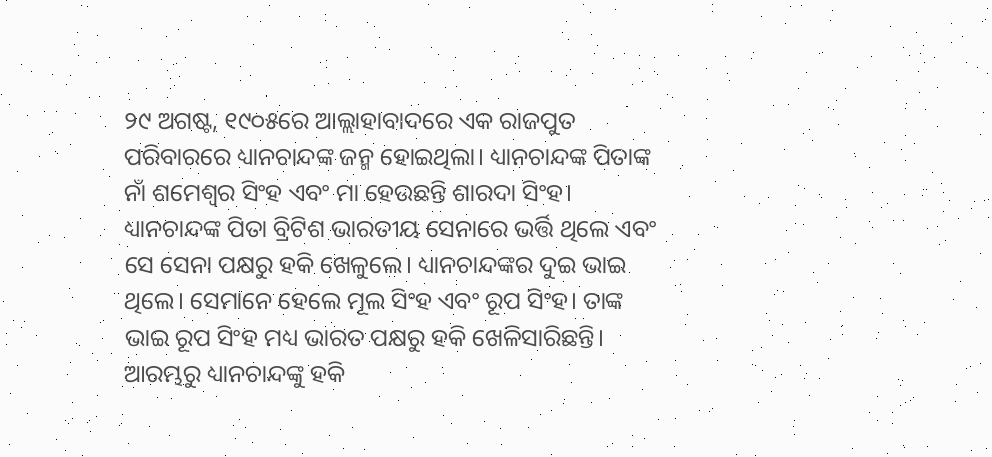୨୯ ଅଗଷ୍ଟ, ୧୯୦୫ରେ ଆଲ୍ଲାହାବାଦରେ ଏକ ରାଜପୁତ ପରିବାରରେ ଧ୍ୟାନଚାନ୍ଦଙ୍କ ଜନ୍ମ ହୋଇଥିଲା। ଧ୍ୟାନଚାନ୍ଦଙ୍କ ପିତାଙ୍କ ନାଁ ଶମେଶ୍ୱର ସିଂହ ଏବଂ ମା ହେଉଛନ୍ତି ଶାରଦା ସିଂହ। ଧ୍ୟାନଚାନ୍ଦଙ୍କ ପିତା ବ୍ରିଟିଶ ଭାରତୀୟ ସେନାରେ ଭର୍ତ୍ତି ଥିଲେ ଏବଂ ସେ ସେନା ପକ୍ଷରୁ ହକି ଖେଳୁଲେ। ଧ୍ୟାନଚାନ୍ଦଙ୍କର ଦୁଇ ଭାଇ ଥିଲେ। ସେମାନେ ହେଲେ ମୂଲ ସିଂହ ଏବଂ ରୂପ ସିଂହ। ତାଙ୍କ ଭାଇ ରୂପ ସିଂହ ମଧ୍ୟ ଭାରତ ପକ୍ଷରୁ ହକି ଖେଳିସାରିଛନ୍ତି। ଆରମ୍ଭରୁ ଧ୍ୟାନଚାନ୍ଦଙ୍କୁ ହକି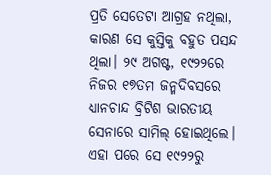ପ୍ରତି ସେତେଟା ଆଗ୍ରହ ନଥିଲା, କାରଣ ସେ କୁସ୍ତିକୁ ବହୁତ ପସନ୍ଦ ଥିଲା। ୨୯ ଅଗଷ୍ଟ, ୧୯୨୨ରେ ନିଜର ୧୭ତମ ଜନ୍ମଦିବସରେ ଧ୍ୟାନଚାନ୍ଦ ବ୍ରିଟିଶ ଭାରତୀୟ ସେନାରେ ସାମିଲ୍ ହୋଇଥିଲେ। ଏହା ପରେ ସେ ୧୯୨୨ରୁ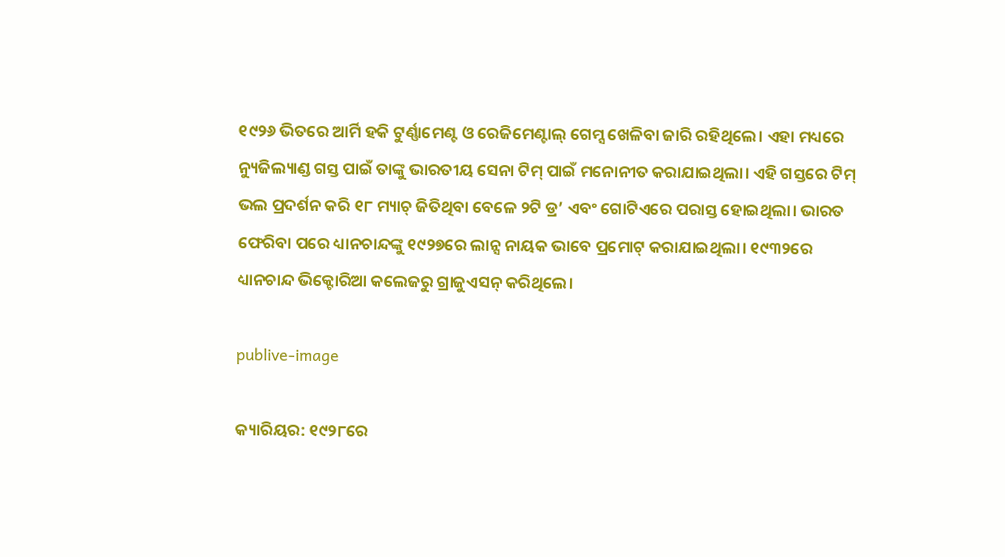୧୯୨୬ ଭିତରେ ଆର୍ମି ହକି ଟୁର୍ଣ୍ଣାମେଣ୍ଟ ଓ ରେଜିମେଣ୍ଟାଲ୍ ଗେମ୍ସ ଖେଳିବା ଜାରି ରହିଥିଲେ। ଏହା ମଧ୍ୟରେ ନ୍ୟୁଜିଲ୍ୟାଣ୍ଡ ଗସ୍ତ ପାଇଁ ତାଙ୍କୁ ଭାରତୀୟ ସେନା ଟିମ୍ ପାଇଁ ମନୋନୀତ କରାଯାଇଥିଲା। ଏହି ଗସ୍ତରେ ଟିମ୍ ଭଲ ପ୍ରଦର୍ଶନ କରି ୧୮ ମ୍ୟାଚ୍ ଜିତିଥିବା ବେଳେ ୨ଟି ଡ୍ର’ ଏବଂ ଗୋଟିଏରେ ପରାସ୍ତ ହୋଇଥିଲା। ଭାରତ ଫେରିବା ପରେ ଧ୍ୟାନଚାନ୍ଦଙ୍କୁ ୧୯୨୭ରେ ଲାନ୍ସ ନାୟକ ଭାବେ ପ୍ରମୋଟ୍ କରାଯାଇଥିଲା। ୧୯୩୨ରେ ଧ୍ୟାନଚାନ୍ଦ ଭିକ୍ଟୋରିଆ କଲେଜରୁ ଗ୍ରାଜୁଏସନ୍ କରିଥିଲେ।

publive-image

କ୍ୟାରିୟର: ୧୯୨୮ରେ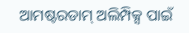ଆମଷ୍ଟରଡାମ୍ ଅଲିମ୍ପିକ୍ସ ପାଇଁ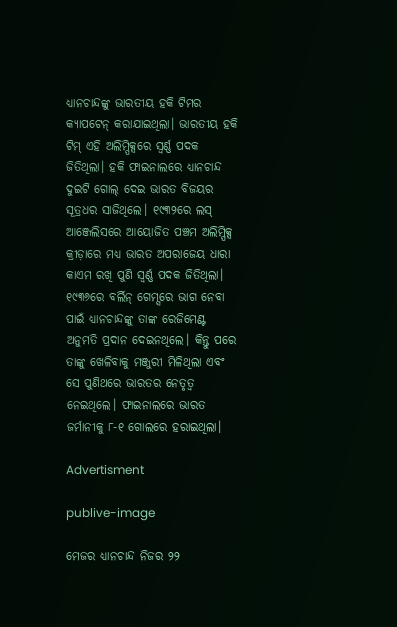ଧ୍ୟାନଚାନ୍ଦଙ୍କୁ ଭାରତୀୟ ହକି ଟିମର କ୍ୟାପଟେନ୍ କରାଯାଇଥିଲା। ଭାରତୀୟ ହକି ଟିମ୍ ଏହି ଅଲିମ୍ପିକ୍ସରେ ସ୍ୱର୍ଣ୍ଣ ପଦକ ଜିତିଥିଲା। ହକି ଫାଇନାଲରେ ଧ୍ୟାନଚାନ୍ଦ ଦୁଇଟି ଗୋଲ୍ ଦେଇ ଭାରତ ବିଜୟର ସୂତ୍ରଧର ସାଜିଥିଲେ। ୧୯୩୨ରେ ଲସ୍ ଆଞ୍ଜେଲିସରେ ଆୟୋଜିତ ପଞ୍ଚମ ଅଲିମ୍ପିକ୍ସ କ୍ରୀଡ଼ାରେ ମଧ୍ୟ ଭାରତ ଅପରାଜେୟ ଧାରା କାଏମ ରଖି ପୁଣି ସ୍ୱର୍ଣ୍ଣ ପଦକ ଜିତିଥିଲା। ୧୯୩୬ରେ ବର୍ଲିନ୍ ଗେମ୍ସରେ ଭାଗ ନେବା ପାଇଁ ଧ୍ୟାନଚାନ୍ଦଙ୍କୁ ତାଙ୍କ ରେଜିମେଣ୍ଟ ଅନୁମତି ପ୍ରଦାନ ଦେଇନଥିଲେ। କିନ୍ତୁ ପରେ ତାଙ୍କୁ ଖେଳିବାକୁ ମଞ୍ଜୁରୀ ମିଳିଥିଲା ଏବଂ ସେ ପୁଣିଥରେ ଭାରତର ନେତୃତ୍ୱ ନେଇଥିଲେ। ଫାଇନାଲରେ ଭାରତ ଜର୍ମାନୀକୁ ୮-୧ ଗୋଲରେ ହରାଇଥିଲା।

Advertisment

publive-image

ମେଜର ଧ୍ୟାନଚାନ୍ଦ ନିଜର ୨୨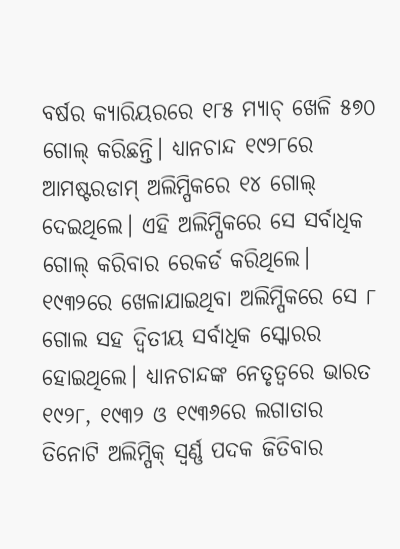ବର୍ଷର କ୍ୟାରିୟରରେ ୧୮୫ ମ୍ୟାଚ୍ ଖେଳି ୫୭୦ ଗୋଲ୍ କରିଛନ୍ତି। ଧ୍ୟାନଚାନ୍ଦ ୧୯୨୮ରେ ଆମଷ୍ଟରଡାମ୍ ଅଲିମ୍ପିକରେ ୧୪ ଗୋଲ୍ ଦେଇଥିଲେ। ଏହି ଅଲିମ୍ପିକରେ ସେ ସର୍ବାଧିକ ଗୋଲ୍ କରିବାର ରେକର୍ଡ କରିଥିଲେ। ୧୯୩୨ରେ ଖେଳାଯାଇଥିବା ଅଲିମ୍ପିକରେ ସେ ୮ ଗୋଲ ସହ ଦ୍ୱିତୀୟ ସର୍ବାଧିକ ସ୍କୋରର ହୋଇଥିଲେ। ଧ୍ୟାନଚାନ୍ଦଙ୍କ ନେତୃତ୍ୱରେ ଭାରତ ୧୯୨୮, ୧୯୩୨ ଓ ୧୯୩୬ରେ ଲଗାତାର ତିନୋଟି ଅଲିମ୍ପିକ୍ ସ୍ୱର୍ଣ୍ଣ ପଦକ ଜିତିବାର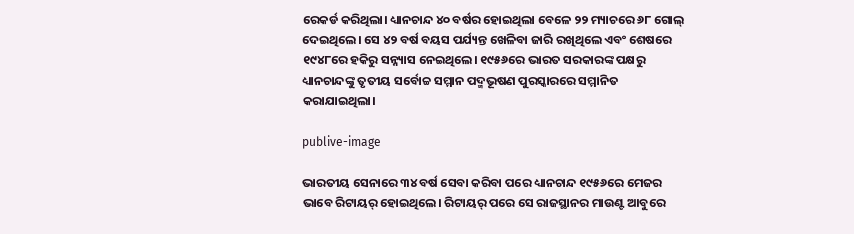ରେକର୍ଡ କରିଥିଲା। ଧ୍ୟାନଚାନ୍ଦ ୪୦ ବର୍ଷର ହୋଇଥିଲା ବେଳେ ୨୨ ମ୍ୟାଚରେ ୬୮ ଗୋଲ୍ ଦେଇଥିଲେ। ସେ ୪୨ ବର୍ଷ ବୟସ ପର୍ଯ୍ୟନ୍ତ ଖେଳିବା ଜାରି ରଖିଥିଲେ ଏବଂ ଶେଷରେ ୧୯୪୮ରେ ହକିରୁ ସନ୍ନ୍ୟାସ ନେଇଥିଲେ। ୧୯୫୬ରେ ଭାରତ ସରକାରଙ୍କ ପକ୍ଷରୁ ଧ୍ୟାନଚାନ୍ଦଙ୍କୁ ତୃତୀୟ ସର୍ବୋଚ୍ଚ ସମ୍ମାନ ପଦ୍ମଭୂଷଣ ପୁରସ୍କାରରେ ସମ୍ମାନିତ କରାଯାଇଥିଲା।

publive-image

ଭାରତୀୟ ସେନାରେ ୩୪ ବର୍ଷ ସେବା କରିବା ପରେ ଧ୍ୟାନଚାନ୍ଦ ୧୯୫୬ରେ ମେଜର ଭାବେ ରିଟାୟର୍ ହୋଇଥିଲେ। ରିଟାୟର୍ ପରେ ସେ ରାଜସ୍ଥାନର ମାଉଣ୍ଟ ଆବୁରେ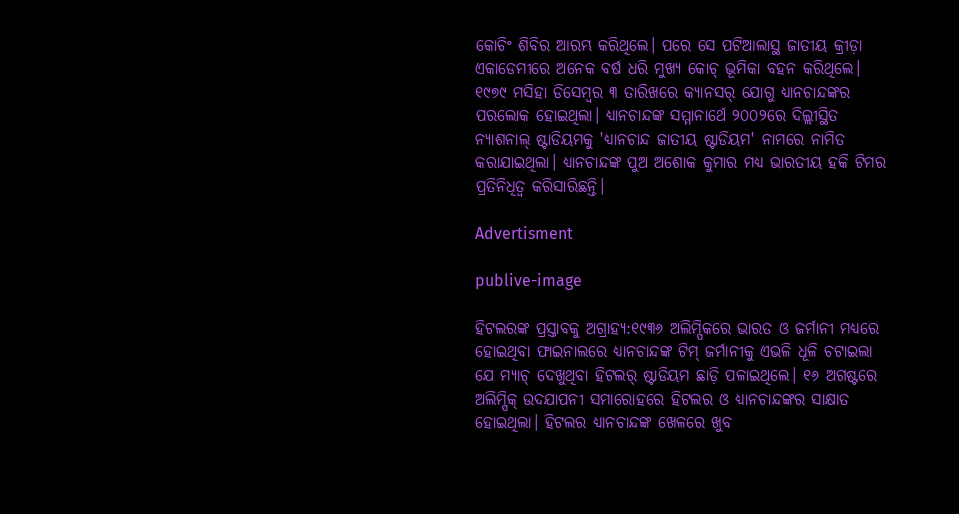କୋଚିଂ ଶିବିର ଆରମ୍ଭ କରିଥିଲେ। ପରେ ସେ ପଟିଆଲାସ୍ଥ ଜାତୀୟ କ୍ରୀଡ଼ା ଏକାଡେମୀରେ ଅନେକ ବର୍ଷ ଧରି ମୁଖ୍ୟ କୋଚ୍ ଭୂମିକା ବହନ କରିଥିଲେ। ୧୯୭୯ ମସିହା ଡିସେମ୍ବର ୩ ତାରିଖରେ କ୍ୟାନସର୍ ଯୋଗୁ ଧ୍ୟାନଚାନ୍ଦଙ୍କର ପରଲୋକ ହୋଇଥିଲା। ଧ୍ୟାନଚାନ୍ଦଙ୍କ ସମ୍ମାନାର୍ଥେ ୨୦୦୨ରେ ଦିଲ୍ଲୀସ୍ଥିତ ନ୍ୟାଶନାଲ୍ ଷ୍ଟାଡିୟମକୁ 'ଧ୍ୟାନଚାନ୍ଦ ଜାତୀୟ ଷ୍ଟାଡିୟମ' ନାମରେ ନାମିତ କରାଯାଇଥିଲା। ଧ୍ୟାନଚାନ୍ଦଙ୍କ ପୁଅ ଅଶୋକ କୁମାର ମଧ୍ୟ ଭାରତୀୟ ହକି ଟିମର ପ୍ରତିନିଧିତ୍ୱ କରିସାରିଛନ୍ତି।

Advertisment

publive-image

ହିଟଲରଙ୍କ ପ୍ରସ୍ତାବକୁ ଅଗ୍ରାହ୍ୟ:୧୯୩୬ ଅଲିମ୍ପିକରେ ଭାରତ ଓ ଜର୍ମାନୀ ମଧ୍ୟରେ ହୋଇଥିବା ଫାଇନାଲରେ ଧ୍ୟାନଚାନ୍ଦଙ୍କ ଟିମ୍ ଜର୍ମାନୀକୁ ଏଭଳି ଧୂଳି ଚଟାଇଲା ଯେ ମ୍ୟାଚ୍ ଦେଖୁଥିବା ହିଟଲର୍ ଷ୍ଟାଡିୟମ ଛାଡ଼ି ପଳାଇଥିଲେ। ୧୬ ଅଗଷ୍ଟରେ ଅଲିମ୍ପିକ୍ ଉଦଯାପନୀ ସମାରୋହରେ ହିଟଲର ଓ ଧ୍ୟାନଚାନ୍ଦଙ୍କର ସାକ୍ଷାତ ହୋଇଥିଲା। ହିଟଲର ଧ୍ୟାନଚାନ୍ଦଙ୍କ ଖେଳରେ ଖୁବ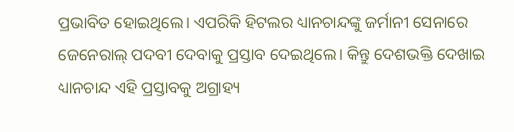ପ୍ରଭାବିତ ହୋଇଥିଲେ। ଏପରିକି ହିଟଲର ଧ୍ୟାନଚାନ୍ଦଙ୍କୁ ଜର୍ମାନୀ ସେନାରେ ଜେନେରାଲ୍ ପଦବୀ ଦେବାକୁ ପ୍ରସ୍ତାବ ଦେଇଥିଲେ। କିନ୍ତୁ ଦେଶଭକ୍ତି ଦେଖାଇ ଧ୍ୟାନଚାନ୍ଦ ଏହି ପ୍ରସ୍ତାବକୁ ଅଗ୍ରାହ୍ୟ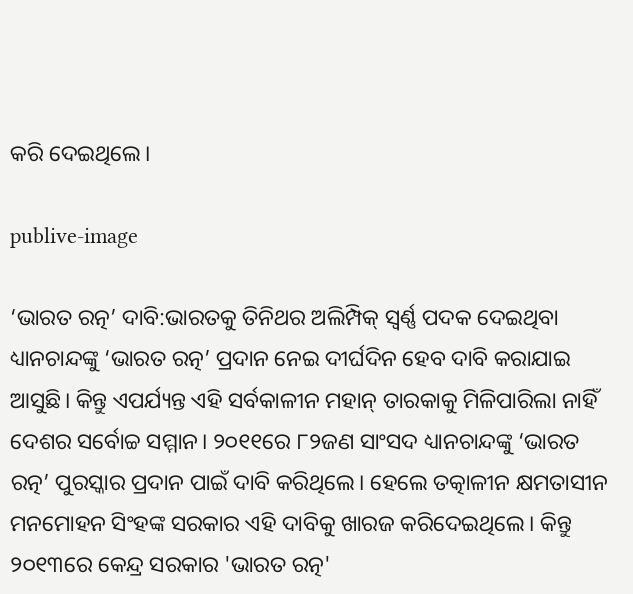କରି ଦେଇଥିଲେ।

publive-image

‘ଭାରତ ରତ୍ନ’ ଦାବି:ଭାରତକୁ ତିନିଥର ଅଲିମ୍ପିକ୍ ସ୍ୱର୍ଣ୍ଣ ପଦକ ଦେଇଥିବା ଧ୍ୟାନଚାନ୍ଦଙ୍କୁ ‘ଭାରତ ରତ୍ନ’ ପ୍ରଦାନ ନେଇ ଦୀର୍ଘଦିନ ହେବ ଦାବି କରାଯାଇ ଆସୁଛି। କିନ୍ତୁ ଏପର୍ଯ୍ୟନ୍ତ ଏହି ସର୍ବକାଳୀନ ମହାନ୍ ତାରକାକୁ ମିଳିପାରିଲା ନାହିଁ ଦେଶର ସର୍ବୋଚ୍ଚ ସମ୍ମାନ। ୨୦୧୧ରେ ୮୨ଜଣ ସାଂସଦ ଧ୍ୟାନଚାନ୍ଦଙ୍କୁ ‘ଭାରତ ରତ୍ନ’ ପୁରସ୍କାର ପ୍ରଦାନ ପାଇଁ ଦାବି କରିଥିଲେ। ହେଲେ ତତ୍କାଳୀନ କ୍ଷମତାସୀନ ମନମୋହନ ସିଂହଙ୍କ ସରକାର ଏହି ଦାବିକୁ ଖାରଜ କରିଦେଇଥିଲେ। କିନ୍ତୁ ୨୦୧୩ରେ କେନ୍ଦ୍ର ସରକାର 'ଭାରତ ରତ୍ନ'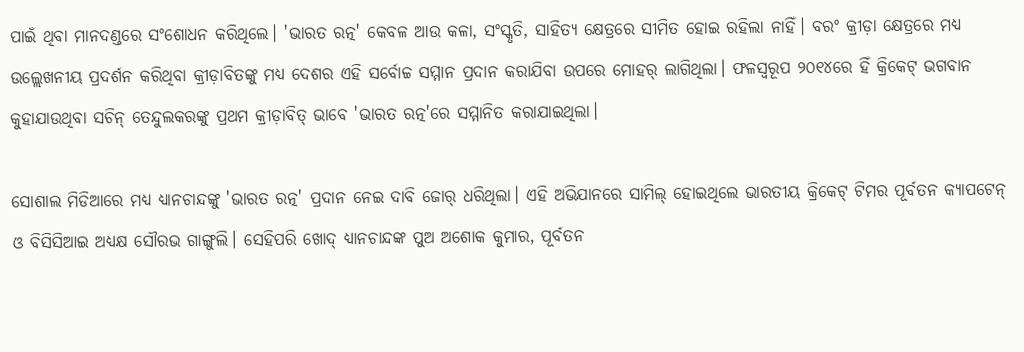ପାଇଁ ଥିବା ମାନଦଣ୍ଡରେ ସଂଶୋଧନ କରିଥିଲେ। 'ଭାରତ ରତ୍ନ' କେବଳ ଆଉ କଳା, ସଂସ୍କୃତି, ସାହିତ୍ୟ କ୍ଷେତ୍ରରେ ସୀମିତ ହୋଇ ରହିଲା ନାହିଁ। ବରଂ କ୍ରୀଡ଼ା କ୍ଷେତ୍ରରେ ମଧ୍ୟ ଉଲ୍ଲେଖନୀୟ ପ୍ରଦର୍ଶନ କରିଥିବା କ୍ରୀଡ଼ାବିତଙ୍କୁ ମଧ୍ୟ ଦେଶର ଏହି ସର୍ବୋଚ୍ଚ ସମ୍ମାନ ପ୍ରଦାନ କରାଯିବା ଉପରେ ମୋହର୍ ଲାଗିଥିଲା। ଫଳସ୍ୱରୂପ ୨୦୧୪ରେ ହିଁ କ୍ରିକେଟ୍‌ ଭଗବାନ କୁହାଯାଉଥିବା ସଚିନ୍ ତେନ୍ଦୁଲକରଙ୍କୁ ପ୍ରଥମ କ୍ରୀଡ଼ାବିତ୍ ଭାବେ 'ଭାରତ ରତ୍ନ'ରେ ସମ୍ମାନିତ କରାଯାଇଥିଲା।

ସୋଶାଲ ମିଡିଆରେ ମଧ୍ୟ ଧ୍ୟାନଚାନ୍ଦଙ୍କୁ 'ଭାରତ ରତ୍ନ' ପ୍ରଦାନ ନେଇ ଦାବି ଜୋର୍ ଧରିଥିଲା। ଏହି ଅଭିଯାନରେ ସାମିଲ୍‌ ହୋଇଥିଲେ ଭାରତୀୟ କ୍ରିକେଟ୍ ଟିମର ପୂର୍ବତନ କ୍ୟାପଟେନ୍ ଓ ବିସିସିଆଇ ଅଧ୍ୟକ୍ଷ ସୌରଭ ଗାଙ୍ଗୁଲି। ସେହିପରି ଖୋଦ୍ ଧ୍ୟାନଚାନ୍ଦଙ୍କ ପୁଅ ଅଶୋକ କୁମାର, ପୂର୍ବତନ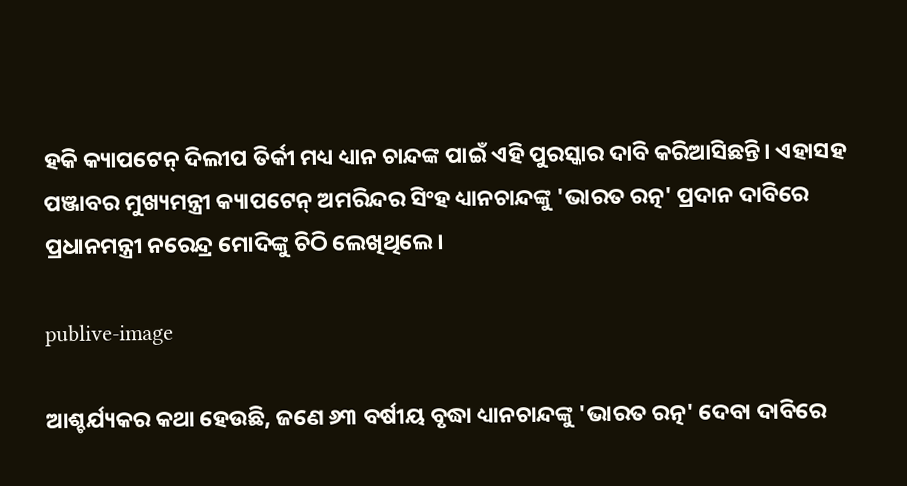ହକି କ୍ୟାପଟେନ୍ ଦିଲୀପ ତିର୍କୀ ମଧ୍ୟ ଧ୍ୟାନ ଚାନ୍ଦଙ୍କ ପାଇଁ ଏହି ପୁରସ୍କାର ଦାବି କରିଆସିଛନ୍ତି। ଏହାସହ ପଞ୍ଜାବର ମୁଖ୍ୟମନ୍ତ୍ରୀ କ୍ୟାପଟେନ୍ ଅମରିନ୍ଦର ସିଂହ ଧ୍ୟାନଚାନ୍ଦଙ୍କୁ 'ଭାରତ ରତ୍ନ' ପ୍ରଦାନ ଦାବିରେ ପ୍ରଧାନମନ୍ତ୍ରୀ ନରେନ୍ଦ୍ର ମୋଦିଙ୍କୁ ଚିଠି ଲେଖିଥିଲେ।

publive-image

ଆଶ୍ଚର୍ଯ୍ୟକର କଥା ହେଉଛି, ଜଣେ ୬୩ ବର୍ଷୀୟ ବୃଦ୍ଧା ଧ୍ୟାନଚାନ୍ଦଙ୍କୁ 'ଭାରତ ରତ୍ନ' ଦେବା ଦାବିରେ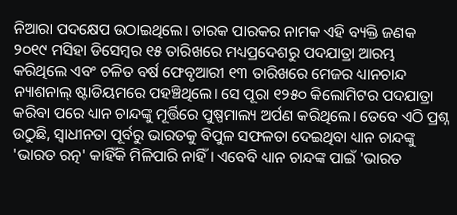ନିଆରା ପଦକ୍ଷେପ ଉଠାଇଥିଲେ। ତାରକ ପାରକର ନାମକ ଏହି ବ୍ୟକ୍ତି ଜଣକ ୨୦୧୯ ମସିହା ଡିସେମ୍ବର ୧୫ ତାରିଖରେ ମଧ୍ୟପ୍ରଦେଶରୁ ପଦଯାତ୍ରା ଆରମ୍ଭ କରିଥିଲେ ଏବଂ ଚଳିତ ବର୍ଷ ଫେବୃଆରୀ ୧୩ ତାରିଖରେ ମେଜର ଧ୍ୟାନଚାନ୍ଦ ନ୍ୟାଶନାଲ୍ ଷ୍ଟାଡିୟମରେ ପହଞ୍ଚିଥିଲେ। ସେ ପୂରା ୧୨୫୦ କିଲୋମିଟର ପଦଯାତ୍ରା କରିବା ପରେ ଧ୍ୟାନ ଚାନ୍ଦଙ୍କୁ ମୂର୍ତ୍ତିରେ ପୁଷ୍ପମାଲ୍ୟ ଅର୍ପଣ କରିଥିଲେ। ତେବେ ଏଠି ପ୍ରଶ୍ନ ଉଠୁଛି, ସ୍ୱାଧୀନତା ପୂର୍ବରୁ ଭାରତକୁ ବିପୁଳ ସଫଳତା ଦେଇଥିବା ଧ୍ୟାନ ଚାନ୍ଦଙ୍କୁ 'ଭାରତ ରତ୍ନ' କାହିଁକି ମିଳିପାରି ନାହିଁ। ଏବେବି ଧ୍ୟାନ ଚାନ୍ଦଙ୍କ ପାଇଁ 'ଭାରତ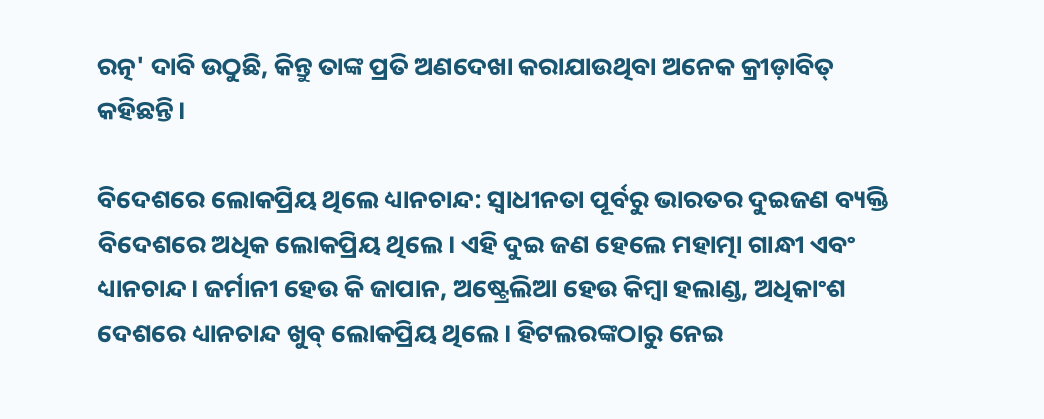ରତ୍ନ' ଦାବି ଉଠୁଛି, କିନ୍ତୁ ତାଙ୍କ ପ୍ରତି ଅଣଦେଖା କରାଯାଉଥିବା ଅନେକ କ୍ରୀଡ଼ାବିତ୍ କହିଛନ୍ତି।

ବିଦେଶରେ ଲୋକପ୍ରିୟ ଥିଲେ ଧ୍ୟାନଚାନ୍ଦ: ସ୍ୱାଧୀନତା ପୂର୍ବରୁ ଭାରତର ଦୁଇଜଣ ବ୍ୟକ୍ତି ବିଦେଶରେ ଅଧିକ ଲୋକପ୍ରିୟ ଥିଲେ। ଏହି ଦୁଇ ଜଣ ହେଲେ ମହାତ୍ମା ଗାନ୍ଧୀ ଏବଂ ଧ୍ୟାନଚାନ୍ଦ। ଜର୍ମାନୀ ହେଉ କି ଜାପାନ, ଅଷ୍ଟ୍ରେଲିଆ ହେଉ କିମ୍ବା ହଲାଣ୍ଡ, ଅଧିକାଂଶ ଦେଶରେ ଧ୍ୟାନଚାନ୍ଦ ଖୁବ୍ ଲୋକପ୍ରିୟ ଥିଲେ। ହିଟଲରଙ୍କଠାରୁ ନେଇ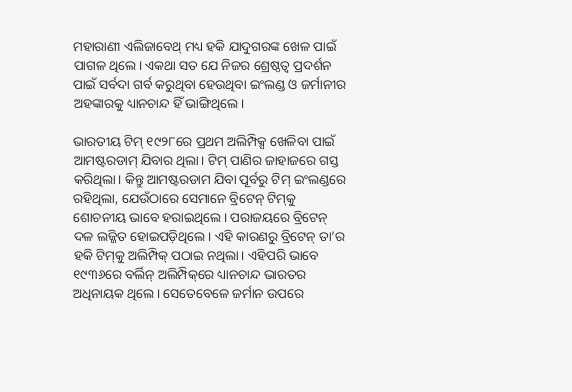ମହାରାଣୀ ଏଲିଜାବେଥ୍ ମଧ୍ୟ ହକି ଯାଦୁଗରଙ୍କ ଖେଳ ପାଇଁ ପାଗଳ ଥିଲେ। ଏକଥା ସତ ଯେ ନିଜର ଶ୍ରେଷ୍ଠତ୍ୱ ପ୍ରଦର୍ଶନ ପାଇଁ ସର୍ବଦା ଗର୍ବ କରୁଥିବା ହେଉଥିବା ଇଂଲଣ୍ଡ ଓ ଜର୍ମାନୀର ଅହଙ୍କାରକୁ ଧ୍ୟାନଚାନ୍ଦ ହିଁ ଭାଙ୍ଗିଥିଲେ।

ଭାରତୀୟ ଟିମ୍ ୧୯୨୮ରେ ପ୍ରଥମ ଅଲିମ୍ପିକ୍ସ ଖେଳିବା ପାଇଁ ଆମଷ୍ଟରଡାମ୍ ଯିବାର ଥିଲା। ଟିମ୍ ପାଣିର ଜାହାଜରେ ଗସ୍ତ କରିଥିଲା। କିନ୍ତୁ ଆମଷ୍ଟରଡାମ ଯିବା ପୂର୍ବରୁ ଟିମ୍ ଇଂଲଣ୍ଡରେ ରହିଥିଲା, ଯେଉଁଠାରେ ସେମାନେ ବ୍ରିଟେନ୍ ଟିମ୍‌କୁ ଶୋଚନୀୟ ଭାବେ ହରାଇଥିଲେ। ପରାଜୟରେ ବ୍ରିଟେନ୍ ଦଳ ଲଜ୍ଜିତ ହୋଇପଡ଼ିଥିଲେ। ଏହି କାରଣରୁ ବ୍ରିଟେନ୍ ତା’ର ହକି ଟିମ୍‌କୁ ଅଲିମ୍ପିକ୍ ପଠାଇ ନଥିଲା। ଏହିପରି ଭାବେ ୧୯୩୬ରେ ବର୍ଲିନ୍ ଅଲିମ୍ପିକ୍‌ରେ ଧ୍ୟାନଚାନ୍ଦ ଭାରତର ଅଧିନାୟକ ଥିଲେ। ସେତେବେଳେ ଜର୍ମାନ ଉପରେ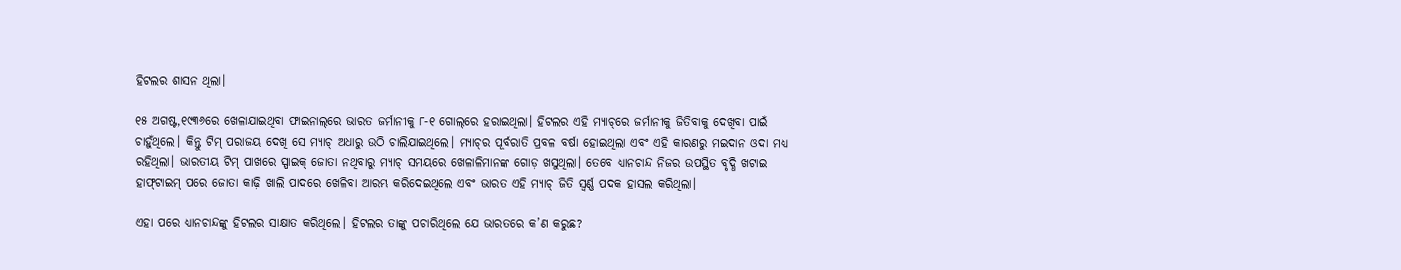ହିଟଲର ଶାସନ ଥିଲା।

୧୫ ଅଗଷ୍ଟ,୧୯୩୬ରେ ଖେଳାଯାଇଥିବା ଫାଇନାଲ୍‌ରେ ଭାରତ ଜର୍ମାନୀକୁ ୮-୧ ଗୋଲ୍‌ରେ ହରାଇଥିଲା। ହିଟଲର ଏହି ମ୍ୟାଚ୍‌ରେ ଜର୍ମାନୀକୁ ଜିତିବାକୁ ଦେଖିବା ପାଇଁ ଚାହୁଁଥିଲେ। କିନ୍ତୁ ଟିମ୍ ପରାଜୟ ଦେଖି ସେ ମ୍ୟାଚ୍ ଅଧାରୁ ଉଠି ଚାଲିଯାଇଥିଲେ। ମ୍ୟାଚ୍‌ର ପୂର୍ବରାତି ପ୍ରବଳ ବର୍ଷା ହୋଇଥିଲା ଏବଂ ଏହି କାରଣରୁ ମଇଦାନ ଓଦା ମଧ୍ୟ ରହିଥିଲା। ଭାରତୀୟ ଟିମ୍ ପାଖରେ ସ୍ପାଇକ୍ ଜୋତା ନଥିବାରୁ ମ୍ୟାଚ୍ ସମୟରେ ଖେଳାଳିମାନଙ୍କ ଗୋଡ଼ ଖସୁଥିଲା। ତେବେ ଧ୍ୟାନଚାନ୍ଦ ନିଜର ଉପସ୍ଥିତ ବୃଦ୍ଧି ଖଟାଇ ହାଫ୍‌ଟାଇମ୍ ପରେ ଜୋତା କାଢ଼ି ଖାଲି ପାଦରେ ଖେଳିବା ଆରମ୍ଭ କରିଦେଇଥିଲେ ଏବଂ ଭାରତ ଏହି ମ୍ୟାଚ୍ ଜିତି ସ୍ୱର୍ଣ୍ଣ ପଦକ ହାସଲ କରିଥିଲା।

ଏହା ପରେ ଧ୍ୟାନଚାନ୍ଦଙ୍କୁ ହିଟଲର ସାକ୍ଷାତ କରିଥିଲେ। ହିଟଲର ତାଙ୍କୁ ପଚାରିଥିଲେ ଯେ ଭାରତରେ କ’ଣ କରୁଛ?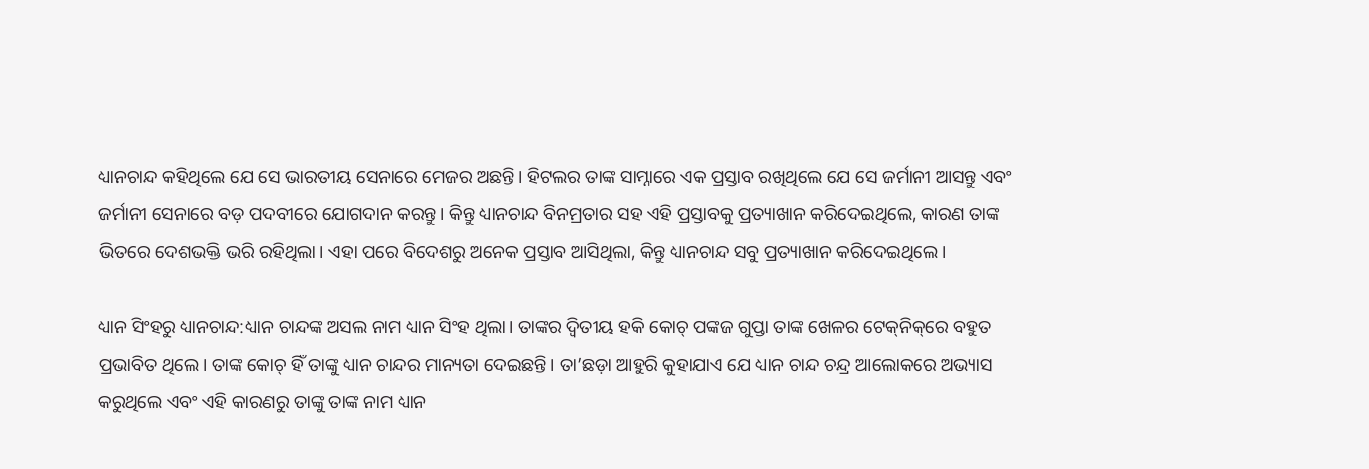ଧ୍ୟାନଚାନ୍ଦ କହିଥିଲେ ଯେ ସେ ଭାରତୀୟ ସେନାରେ ମେଜର ଅଛନ୍ତି। ହିଟଲର ତାଙ୍କ ସାମ୍ନାରେ ଏକ ପ୍ରସ୍ତାବ ରଖିଥିଲେ ଯେ ସେ ଜର୍ମାନୀ ଆସନ୍ତୁ ଏବଂ ଜର୍ମାନୀ ସେନାରେ ବଡ଼ ପଦବୀରେ ଯୋଗଦାନ କରନ୍ତୁ। କିନ୍ତୁ ଧ୍ୟାନଚାନ୍ଦ ବିନମ୍ରତାର ସହ ଏହି ପ୍ରସ୍ତାବକୁ ପ୍ରତ୍ୟାଖାନ କରିଦେଇଥିଲେ, କାରଣ ତାଙ୍କ ଭିତରେ ଦେଶଭକ୍ତି ଭରି ରହିଥିଲା। ଏହା ପରେ ବିଦେଶରୁ ଅନେକ ପ୍ରସ୍ତାବ ଆସିଥିଲା, କିନ୍ତୁ ଧ୍ୟାନଚାନ୍ଦ ସବୁ ପ୍ରତ୍ୟାଖାନ କରିଦେଇଥିଲେ।

ଧ୍ୟାନ ସିଂହରୁ ଧ୍ୟାନଚାନ୍ଦ:ଧ୍ୟାନ ଚାନ୍ଦଙ୍କ ଅସଲ ନାମ ଧ୍ୟାନ ସିଂହ ଥିଲା। ତାଙ୍କର ଦ୍ୱିତୀୟ ହକି କୋଚ୍ ପଙ୍କଜ ଗୁପ୍ତା ତାଙ୍କ ଖେଳର ଟେକ୍‌ନିକ୍‌ରେ ବହୁତ ପ୍ରଭାବିତ ଥିଲେ। ତାଙ୍କ କୋଚ୍ ହିଁ ତାଙ୍କୁ ଧ୍ୟାନ ଚାନ୍ଦର ମାନ୍ୟତା ଦେଇଛନ୍ତି। ତା’ଛଡ଼ା ଆହୁରି କୁହାଯାଏ ଯେ ଧ୍ୟାନ ଚାନ୍ଦ ଚନ୍ଦ୍ର ଆଲୋକରେ ଅଭ୍ୟାସ କରୁଥିଲେ ଏବଂ ଏହି କାରଣରୁ ତାଙ୍କୁ ତାଙ୍କ ନାମ ଧ୍ୟାନ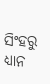ସିଂହରୁ ଧ୍ୟାନ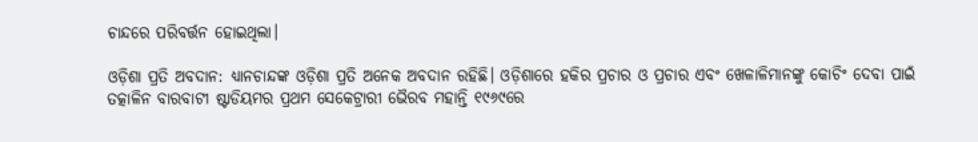ଚାନ୍ଦରେ ପରିବର୍ତ୍ତନ ହୋଇଥିଲା।

ଓଡ଼ିଶା ପ୍ରତି ଅବଦାନ: ଧ୍ୟାନଚାନ୍ଦଙ୍କ ଓଡ଼ିଶା ପ୍ରତି ଅନେକ ଅବଦାନ ରହିଛି। ଓଡ଼ିଶାରେ ହକିର ପ୍ରଚାର ଓ ପ୍ରଚାର ଏବଂ ଖେଳାଳିମାନଙ୍କୁ କୋଚିଂ ଦେବା ପାଇଁ ତତ୍କାଳିନ ବାରବାଟୀ ଷ୍ଟାଡିୟମର ପ୍ରଥମ ସେକେଟ୍ରାରୀ ଭୈରବ ମହାନ୍ତି ୧୯୬୯ରେ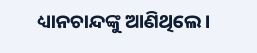ଧ୍ୟାନଚାନ୍ଦଙ୍କୁ ଆଣିଥିଲେ।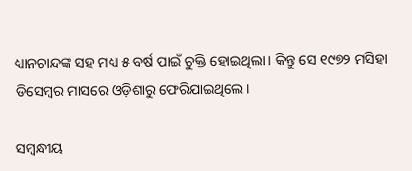ଧ୍ୟାନଚାନ୍ଦଙ୍କ ସହ ମଧ୍ୟ ୫ ବର୍ଷ ପାଇଁ ଚୁକ୍ତି ହୋଇଥିଲା। କିନ୍ତୁ ସେ ୧୯୭୨ ମସିହା ଡିସେମ୍ବର ମାସରେ ଓଡ଼ିଶାରୁ ଫେରିଯାଇଥିଲେ।

ସମ୍ବନ୍ଧୀୟ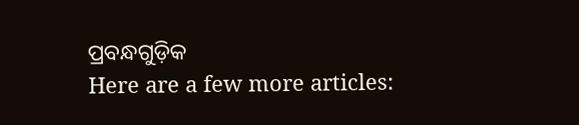ପ୍ରବନ୍ଧଗୁଡ଼ିକ
Here are a few more articles: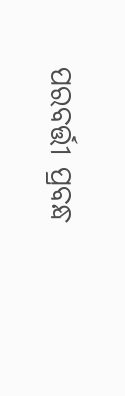ପରବର୍ତ୍ତୀ ପ୍ରବନ୍ଧ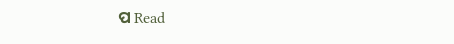ପ Read